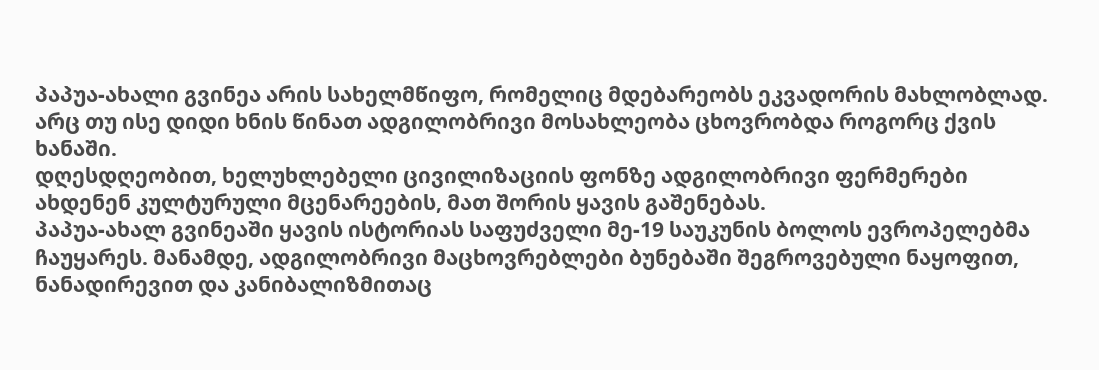პაპუა-ახალი გვინეა არის სახელმწიფო, რომელიც მდებარეობს ეკვადორის მახლობლად. არც თუ ისე დიდი ხნის წინათ ადგილობრივი მოსახლეობა ცხოვრობდა როგორც ქვის ხანაში.
დღესდღეობით, ხელუხლებელი ცივილიზაციის ფონზე ადგილობრივი ფერმერები ახდენენ კულტურული მცენარეების, მათ შორის ყავის გაშენებას.
პაპუა-ახალ გვინეაში ყავის ისტორიას საფუძველი მე-19 საუკუნის ბოლოს ევროპელებმა ჩაუყარეს. მანამდე, ადგილობრივი მაცხოვრებლები ბუნებაში შეგროვებული ნაყოფით, ნანადირევით და კანიბალიზმითაც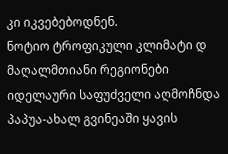კი იკვებებოდნენ.
ნოტიო ტროფიკული კლიმატი დ მაღალმთიანი რეგიონები იდელაური საფუძველი აღმოჩნდა პაპუა-ახალ გვინეაში ყავის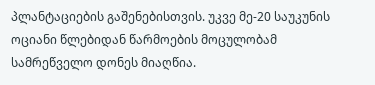პლანტაციების გაშენებისთვის. უკვე მე-20 საუკუნის ოციანი წლებიდან წარმოების მოცულობამ სამრეწველო დონეს მიაღწია.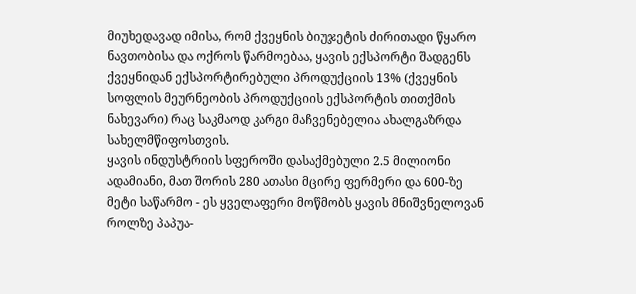მიუხედავად იმისა, რომ ქვეყნის ბიუჯეტის ძირითადი წყარო ნავთობისა და ოქროს წარმოებაა, ყავის ექსპორტი შადგენს ქვეყნიდან ექსპორტირებული პროდუქციის 13% (ქვეყნის სოფლის მეურნეობის პროდუქციის ექსპორტის თითქმის ნახევარი) რაც საკმაოდ კარგი მაჩვენებელია ახალგაზრდა სახელმწიფოსთვის.
ყავის ინდუსტრიის სფეროში დასაქმებული 2.5 მილიონი ადამიანი, მათ შორის 280 ათასი მცირე ფერმერი და 600-ზე მეტი საწარმო - ეს ყველაფერი მოწმობს ყავის მნიშვნელოვან როლზე პაპუა-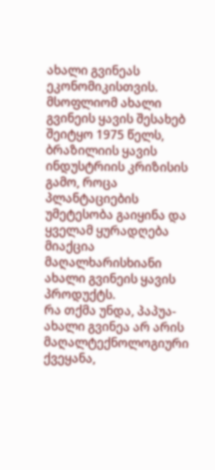ახალი გვინეას ეკონომიკისთვის.
მსოფლიომ ახალი გვინეის ყავის შესახებ შეიტყო 1975 წელს, ბრაზილიის ყავის ინდუსტრიის კრიზისის გამო, როცა პლანტაციების უმეტესობა გაიყინა და ყველამ ყურადღება მიაქცია მაღალხარისხიანი ახალი გვინეის ყავის პროდუქტს.
რა თქმა უნდა, პაპუა-ახალი გვინეა არ არის მაღალტექნოლოგიური ქვეყანა,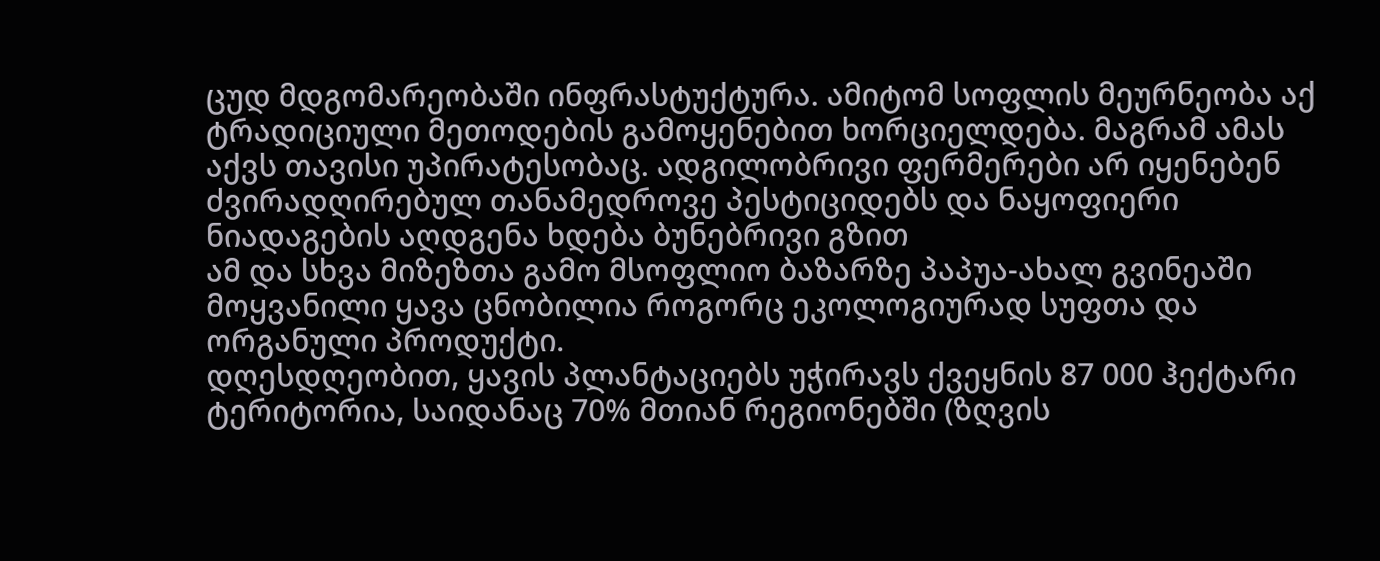ცუდ მდგომარეობაში ინფრასტუქტურა. ამიტომ სოფლის მეურნეობა აქ ტრადიციული მეთოდების გამოყენებით ხორციელდება. მაგრამ ამას აქვს თავისი უპირატესობაც. ადგილობრივი ფერმერები არ იყენებენ ძვირადღირებულ თანამედროვე პესტიციდებს და ნაყოფიერი ნიადაგების აღდგენა ხდება ბუნებრივი გზით
ამ და სხვა მიზეზთა გამო მსოფლიო ბაზარზე პაპუა-ახალ გვინეაში მოყვანილი ყავა ცნობილია როგორც ეკოლოგიურად სუფთა და ორგანული პროდუქტი.
დღესდღეობით, ყავის პლანტაციებს უჭირავს ქვეყნის 87 000 ჰექტარი ტერიტორია, საიდანაც 70% მთიან რეგიონებში (ზღვის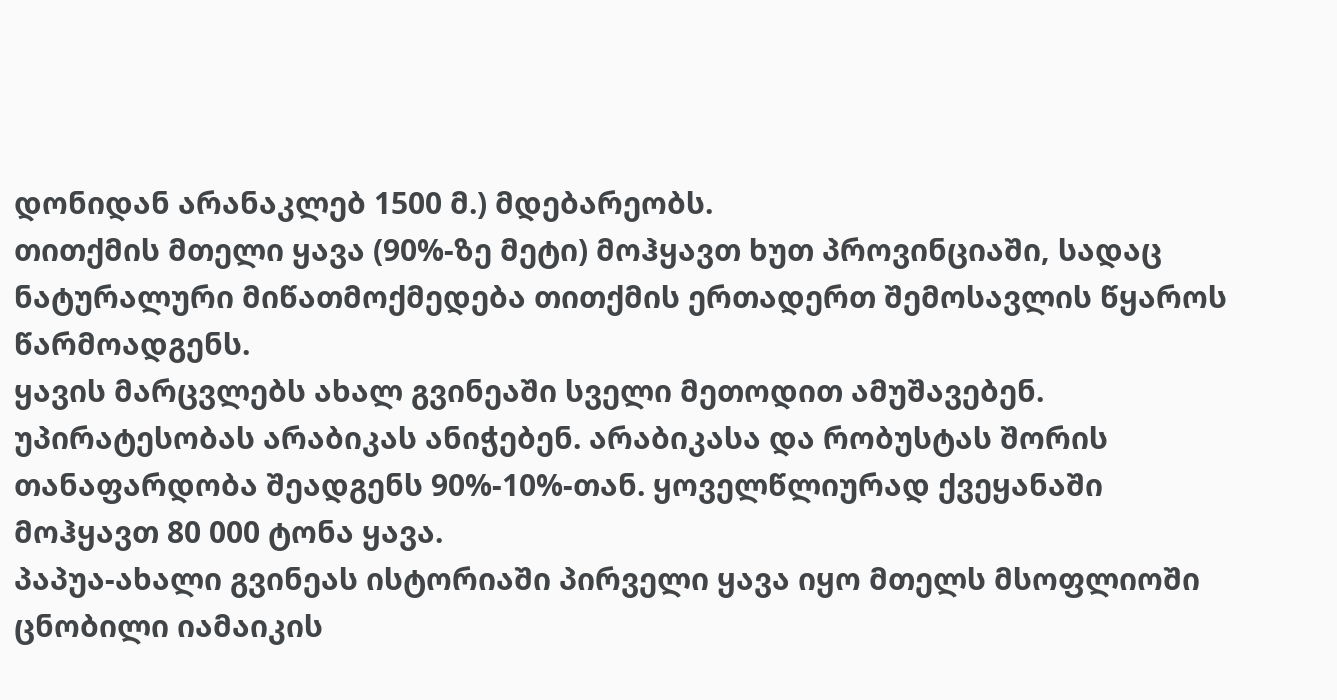დონიდან არანაკლებ 1500 მ.) მდებარეობს.
თითქმის მთელი ყავა (90%-ზე მეტი) მოჰყავთ ხუთ პროვინციაში, სადაც ნატურალური მიწათმოქმედება თითქმის ერთადერთ შემოსავლის წყაროს წარმოადგენს.
ყავის მარცვლებს ახალ გვინეაში სველი მეთოდით ამუშავებენ. უპირატესობას არაბიკას ანიჭებენ. არაბიკასა და რობუსტას შორის თანაფარდობა შეადგენს 90%-10%-თან. ყოველწლიურად ქვეყანაში მოჰყავთ 80 000 ტონა ყავა.
პაპუა-ახალი გვინეას ისტორიაში პირველი ყავა იყო მთელს მსოფლიოში ცნობილი იამაიკის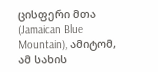ცისფერი მთა (Jamaican Blue Mountain), ამიტომ, ამ სახის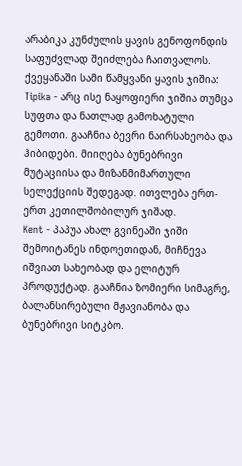არაბიკა კუნძულის ყავის გენოფონდის საფუძვლად შეიძლება ჩაითვალოს.
ქვეყანაში სამი წამყვანი ყავის ჯიშია:
Tipika - არც ისე ნაყოფიერი ჯიშია თუმცა სუფთა და ნათლად გამოხატული გემოთი. გააჩნია ბევრი ნაირსახეობა და ჰიბიდები. მიიღება ბუნებრივი მუტაციისა და მიზანმიმართული სელექციის შედეგად. ითვლება ერთ-ერთ კეთილშობილურ ჯიშად.
Kent - პაპუა ახალ გვინეაში ჯიში შემოიტანეს ინდოეთიდან, მიჩნევა იშვიათ სახეობად და ელიტურ პროდუქტად. გააჩნია ზომიერი სიმაგრე, ბალანსირებული მჟავიანობა და ბუნებრივი სიტკბო.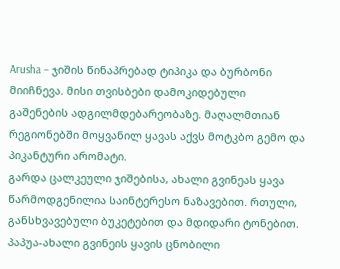Arusha – ჯიშის წინაპრებად ტიპიკა და ბურბონი მიიჩნევა. მისი თვისბები დამოკიდებული გაშენების ადგილმდებარეობაზე. მაღალმთიან რეგიონებში მოყვანილ ყავას აქვს მოტკბო გემო და პიკანტური არომატი.
გარდა ცალკეული ჯიშებისა, ახალი გვინეას ყავა წარმოდგენილია საინტერესო ნაზავებით. რთული, განსხვავებული ბუკეტებით და მდიდარი ტონებით.
პაპუა-ახალი გვინეის ყავის ცნობილი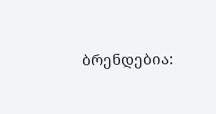ბრენდებია: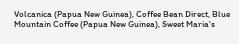Volcanica (Papua New Guinea), Coffee Bean Direct, Blue Mountain Coffee (Papua New Guinea), Sweet Maria's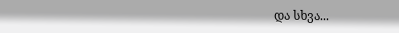და სხვა...